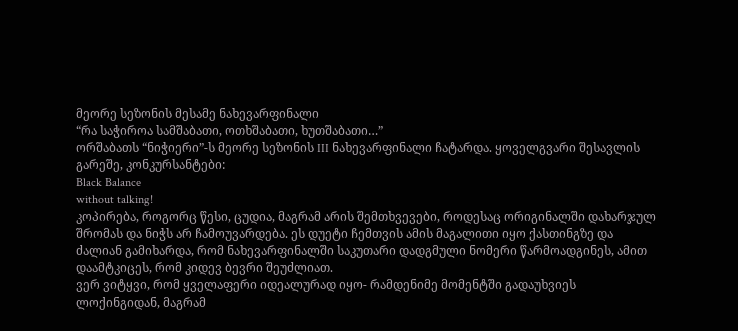მეორე სეზონის მესამე ნახევარფინალი
“რა საჭიროა სამშაბათი, ოთხშაბათი, ხუთშაბათი…”
ორშაბათს “ნიჭიერი”-ს მეორე სეზონის III ნახევარფინალი ჩატარდა. ყოველგვარი შესავლის გარეშე, კონკურსანტები:
Black Balance
without talking!
კოპირება, როგორც წესი, ცუდია, მაგრამ არის შემთხვევები, როდესაც ორიგინალში დახარჯულ შრომას და ნიჭს არ ჩამოუვარდება. ეს დუეტი ჩემთვის ამის მაგალითი იყო ქასთინგზე და ძალიან გამიხარდა, რომ ნახევარფინალში საკუთარი დადგმული ნომერი წარმოადგინეს, ამით დაამტკიცეს, რომ კიდევ ბევრი შეუძლიათ.
ვერ ვიტყვი, რომ ყველაფერი იდეალურად იყო- რამდენიმე მომენტში გადაუხვიეს ლოქინგიდან, მაგრამ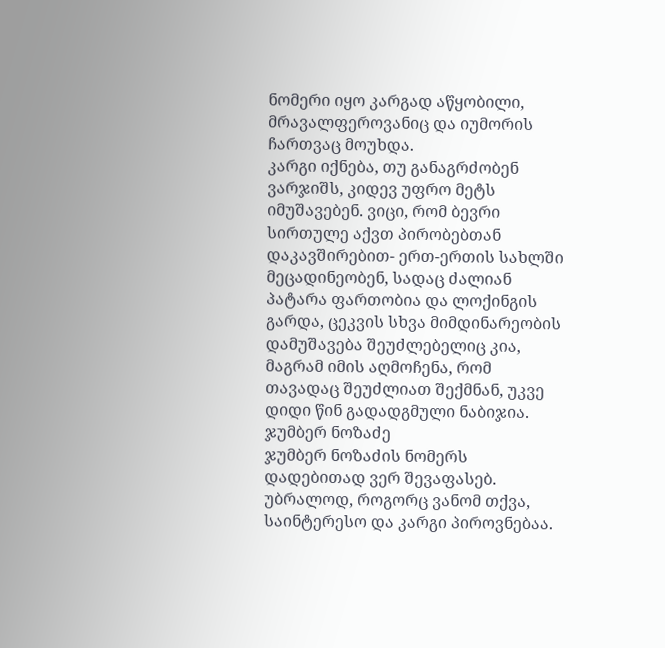ნომერი იყო კარგად აწყობილი, მრავალფეროვანიც და იუმორის ჩართვაც მოუხდა.
კარგი იქნება, თუ განაგრძობენ ვარჯიშს, კიდევ უფრო მეტს იმუშავებენ. ვიცი, რომ ბევრი სირთულე აქვთ პირობებთან დაკავშირებით- ერთ-ერთის სახლში მეცადინეობენ, სადაც ძალიან პატარა ფართობია და ლოქინგის გარდა, ცეკვის სხვა მიმდინარეობის დამუშავება შეუძლებელიც კია, მაგრამ იმის აღმოჩენა, რომ თავადაც შეუძლიათ შექმნან, უკვე დიდი წინ გადადგმული ნაბიჯია.
ჯუმბერ ნოზაძე
ჯუმბერ ნოზაძის ნომერს დადებითად ვერ შევაფასებ. უბრალოდ, როგორც ვანომ თქვა, საინტერესო და კარგი პიროვნებაა.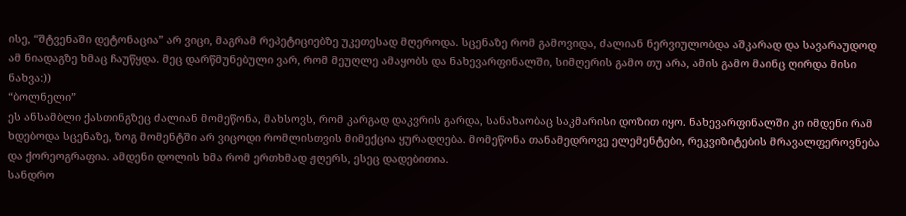ისე, “შტვენაში დეტონაცია” არ ვიცი, მაგრამ რეპეტიციებზე უკეთესად მღეროდა. სცენაზე რომ გამოვიდა, ძალიან ნერვიულობდა აშკარად და სავარაუდოდ ამ ნიადაგზე ხმაც ჩაუწყდა. მეც დარწმუნებული ვარ, რომ მეუღლე ამაყობს და ნახევარფინალში, სიმღერის გამო თუ არა, ამის გამო მაინც ღირდა მისი ნახვა:))
“ბოლნელი”
ეს ანსამბლი ქასთინგზეც ძალიან მომეწონა, მახსოვს, რომ კარგად დაკვრის გარდა, სანახაობაც საკმარისი დოზით იყო. ნახევარფინალში კი იმდენი რამ ხდებოდა სცენაზე, ზოგ მომენტში არ ვიცოდი რომლისთვის მიმექცია ყურადღება. მომეწონა თანამედროვე ელემენტები, რეკვიზიტების მრავალფეროვნება და ქორეოგრაფია. ამდენი დოლის ხმა რომ ერთხმად ჟღერს, ესეც დადებითია.
სანდრო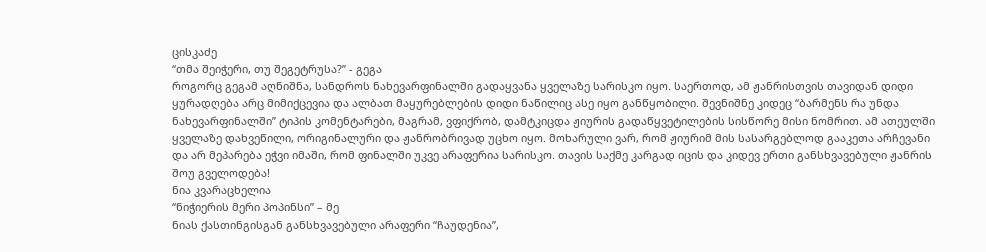ცისკაძე
“თმა შეიჭერი, თუ შეგეტრუსა?” - გეგა
როგორც გეგამ აღნიშნა, სანდროს ნახევარფინალში გადაყვანა ყველაზე სარისკო იყო. საერთოდ, ამ ჟანრისთვის თავიდან დიდი ყურადღება არც მიმიქცევია და ალბათ მაყურებლების დიდი ნაწილიც ასე იყო განწყობილი. შევნიშნე კიდეც “ბარმენს რა უნდა ნახევარფინალში” ტიპის კომენტარები, მაგრამ, ვფიქრობ, დამტკიცდა ჟიურის გადაწყვეტილების სისწორე მისი ნომრით. ამ ათეულში ყველაზე დახვეწილი, ორიგინალური და ჟანრობრივად უცხო იყო. მოხარული ვარ, რომ ჟიურიმ მის სასარგებლოდ გააკეთა არჩევანი და არ მეპარება ეჭვი იმაში, რომ ფინალში უკვე არაფერია სარისკო. თავის საქმე კარგად იცის და კიდევ ერთი განსხვავებული ჟანრის შოუ გველოდება!
ნია კვარაცხელია
“ნიჭიერის მერი პოპინსი” – მე
ნიას ქასთინგისგან განსხვავებული არაფერი “ჩაუდენია”,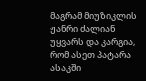მაგრამ მიუზიკლის ჟანრი ძალიან უყვარს და კარგია, რომ ასეთ პატარა ასაკში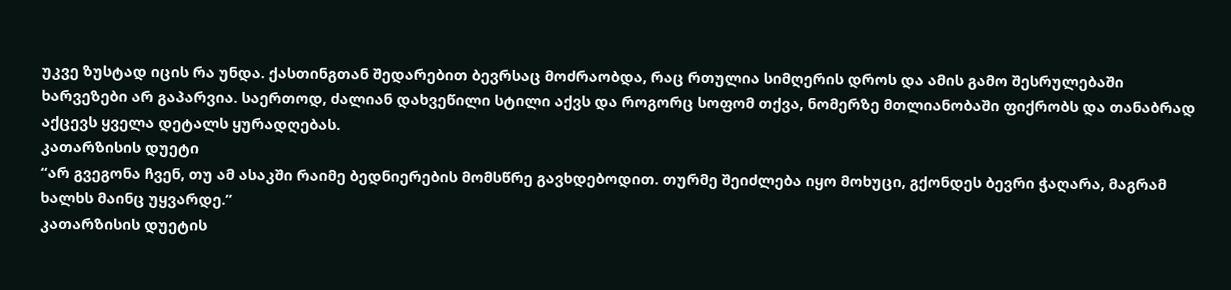უკვე ზუსტად იცის რა უნდა. ქასთინგთან შედარებით ბევრსაც მოძრაობდა, რაც რთულია სიმღერის დროს და ამის გამო შესრულებაში ხარვეზები არ გაპარვია. საერთოდ, ძალიან დახვეწილი სტილი აქვს და როგორც სოფომ თქვა, ნომერზე მთლიანობაში ფიქრობს და თანაბრად აქცევს ყველა დეტალს ყურადღებას.
კათარზისის დუეტი
“არ გვეგონა ჩვენ, თუ ამ ასაკში რაიმე ბედნიერების მომსწრე გავხდებოდით. თურმე შეიძლება იყო მოხუცი, გქონდეს ბევრი ჭაღარა, მაგრამ ხალხს მაინც უყვარდე.”
კათარზისის დუეტის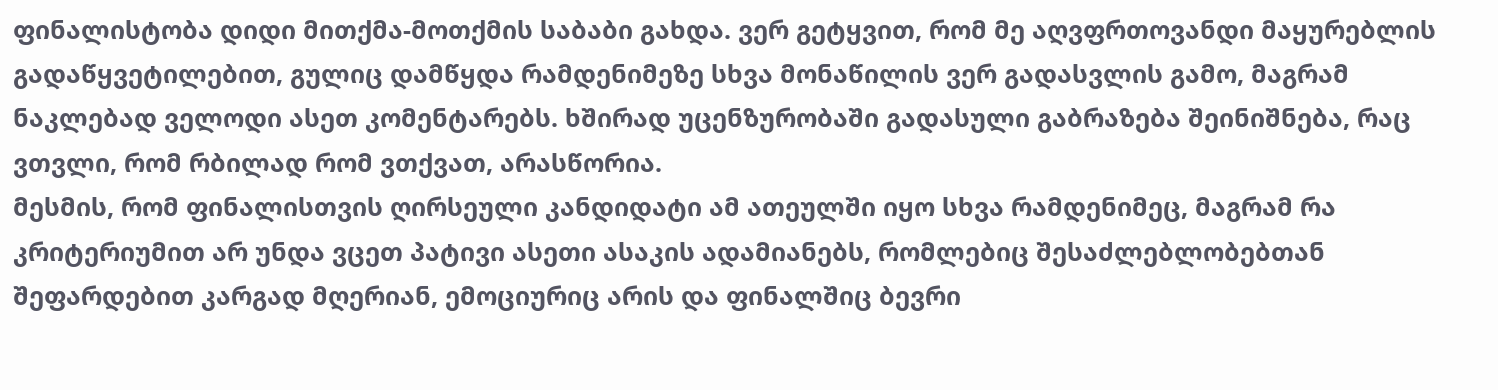ფინალისტობა დიდი მითქმა-მოთქმის საბაბი გახდა. ვერ გეტყვით, რომ მე აღვფრთოვანდი მაყურებლის გადაწყვეტილებით, გულიც დამწყდა რამდენიმეზე სხვა მონაწილის ვერ გადასვლის გამო, მაგრამ ნაკლებად ველოდი ასეთ კომენტარებს. ხშირად უცენზურობაში გადასული გაბრაზება შეინიშნება, რაც ვთვლი, რომ რბილად რომ ვთქვათ, არასწორია.
მესმის, რომ ფინალისთვის ღირსეული კანდიდატი ამ ათეულში იყო სხვა რამდენიმეც, მაგრამ რა კრიტერიუმით არ უნდა ვცეთ პატივი ასეთი ასაკის ადამიანებს, რომლებიც შესაძლებლობებთან შეფარდებით კარგად მღერიან, ემოციურიც არის და ფინალშიც ბევრი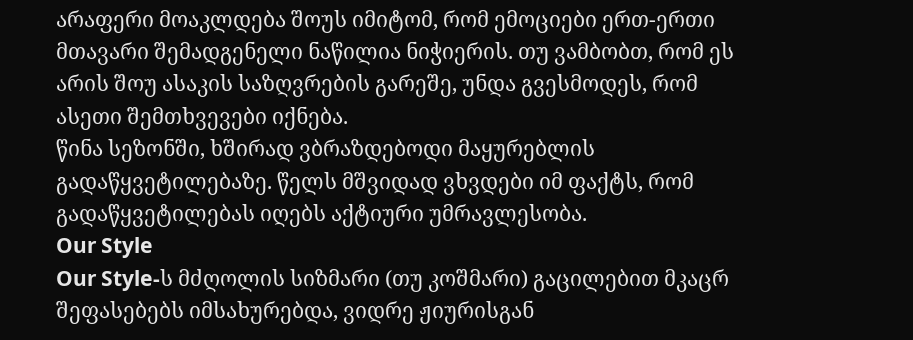არაფერი მოაკლდება შოუს იმიტომ, რომ ემოციები ერთ-ერთი მთავარი შემადგენელი ნაწილია ნიჭიერის. თუ ვამბობთ, რომ ეს არის შოუ ასაკის საზღვრების გარეშე, უნდა გვესმოდეს, რომ ასეთი შემთხვევები იქნება.
წინა სეზონში, ხშირად ვბრაზდებოდი მაყურებლის გადაწყვეტილებაზე. წელს მშვიდად ვხვდები იმ ფაქტს, რომ გადაწყვეტილებას იღებს აქტიური უმრავლესობა.
Our Style
Our Style-ს მძღოლის სიზმარი (თუ კოშმარი) გაცილებით მკაცრ შეფასებებს იმსახურებდა, ვიდრე ჟიურისგან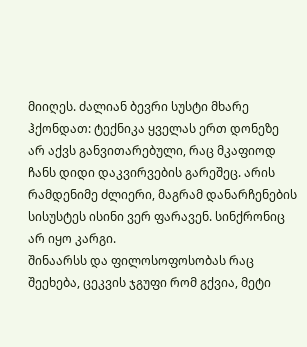მიიღეს. ძალიან ბევრი სუსტი მხარე ჰქონდათ: ტექნიკა ყველას ერთ დონეზე არ აქვს განვითარებული, რაც მკაფიოდ ჩანს დიდი დაკვირვების გარეშეც. არის რამდენიმე ძლიერი, მაგრამ დანარჩენების სისუსტეს ისინი ვერ ფარავენ. სინქრონიც არ იყო კარგი.
შინაარსს და ფილოსოფოსობას რაც შეეხება, ცეკვის ჯგუფი რომ გქვია, მეტი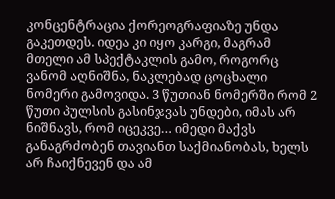კონცენტრაცია ქორეოგრაფიაზე უნდა გაკეთდეს. იდეა კი იყო კარგი, მაგრამ მთელი ამ სპექტაკლის გამო, როგორც ვანომ აღნიშნა, ნაკლებად ცოცხალი ნომერი გამოვიდა. 3 წუთიან ნომერში რომ 2 წუთი პულსის გასინჯვას უნდები, იმას არ ნიშნავს, რომ იცეკვე… იმედი მაქვს განაგრძობენ თავიანთ საქმიანობას, ხელს არ ჩაიქნევენ და ამ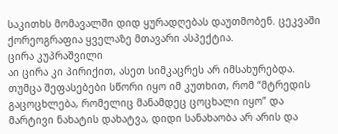საკითხს მომავალში დიდ ყურადღებას დაუთმობენ. ცეკვაში ქორეოგრაფია ყველაზე მთავარი ასპექტია.
ცირა კუპრაშვილი
აი ცირა კი პირიქით, ასეთ სიმკაცრეს არ იმსახურებდა. თუმცა შეფასებები სწორი იყო იმ კუთხით, რომ “მტრედის გაცოცხლება, რომელიც მანამდეც ცოცხალი იყო” და მარტივი ნახატის დახატვა, დიდი სანახაობა არ არის და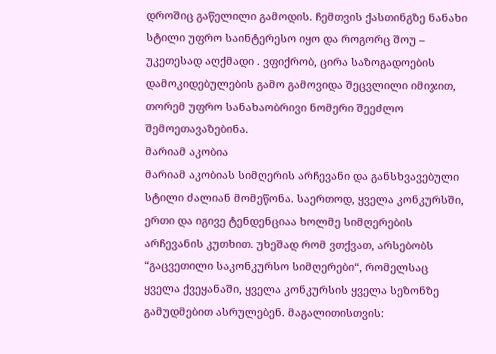დროშიც გაწელილი გამოდის. ჩემთვის ქასთინგზე ნანახი სტილი უფრო საინტერესო იყო და როგორც შოუ – უკეთესად აღქმადი . ვფიქრობ, ცირა საზოგადოების დამოკიდებულების გამო გამოვიდა შეცვლილი იმიჯით, თორემ უფრო სანახაობრივი ნომერი შეეძლო შემოეთავაზებინა.
მარიამ აკობია
მარიამ აკობიას სიმღერის არჩევანი და განსხვავებული სტილი ძალიან მომეწონა. საერთოდ, ყველა კონკურსში, ერთი და იგივე ტენდენციაა ხოლმე სიმღერების არჩევანის კუთხით. უხეშად რომ ვთქვათ, არსებობს “გაცვეთილი საკონკურსო სიმღერები“, რომელსაც ყველა ქვეყანაში, ყველა კონკურსის ყველა სეზონზე გამუდმებით ასრულებენ. მაგალითისთვის: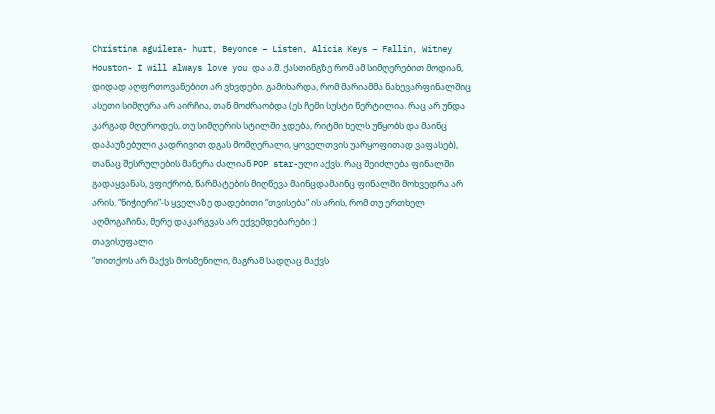Christina aguilera- hurt, Beyonce – Listen, Alicia Keys – Fallin, Witney Houston- I will always love you და ა.შ. ქასთინგზე რომ ამ სიმღერებით მოდიან, დიდად აღფრთოვანებით არ ვხვდები. გამიხარდა, რომ მარიამმა ნახევარფინალშიც ასეთი სიმღერა არ აირჩია, თან მოძრაობდა (ეს ჩემი სუსტი წერტილია. რაც არ უნდა კარგად მღეროდეს, თუ სიმღერის სტილში ჯდება, რიტმი ხელს უწყობს და მაინც დაპაუზებული კადრივით დგას მომღერალი, ყოველთვის უარყოფითად ვაფასებ), თანაც შესრულების მანერა ძალიან POP star-ული აქვს. რაც შეიძლება ფინალში გადაყვანას, ვფიქრობ, წარმატების მიღწევა მაინცდამაინც ფინალში მოხვედრა არ არის. “ნიჭიერი”-ს ყველაზე დადებითი “თვისება” ის არის, რომ თუ ერთხელ აღმოგაჩინა, მერე დაკარგვას არ ექვემდებარები :)
თავისუფალი
“თითქოს არ მაქვს მოსმენილი, მაგრამ სადღაც მაქვს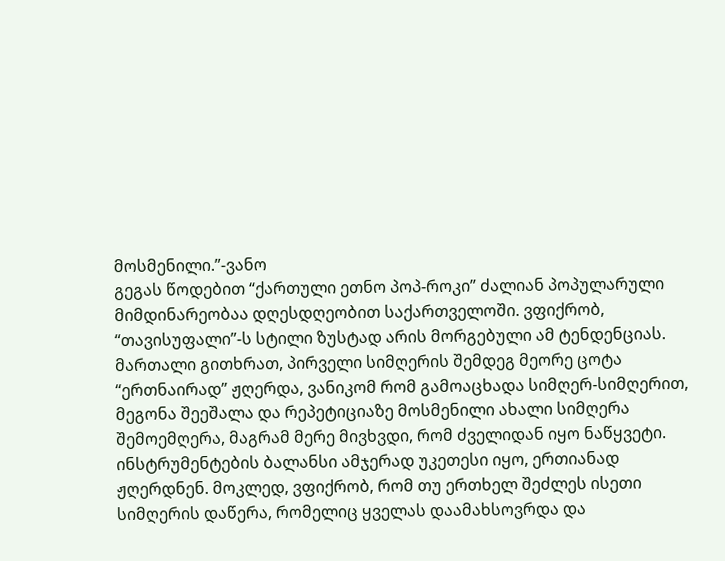მოსმენილი.”-ვანო
გეგას წოდებით “ქართული ეთნო პოპ-როკი” ძალიან პოპულარული მიმდინარეობაა დღესდღეობით საქართველოში. ვფიქრობ, “თავისუფალი”-ს სტილი ზუსტად არის მორგებული ამ ტენდენციას. მართალი გითხრათ, პირველი სიმღერის შემდეგ მეორე ცოტა “ერთნაირად” ჟღერდა, ვანიკომ რომ გამოაცხადა სიმღერ-სიმღერით, მეგონა შეეშალა და რეპეტიციაზე მოსმენილი ახალი სიმღერა შემოემღერა, მაგრამ მერე მივხვდი, რომ ძველიდან იყო ნაწყვეტი.
ინსტრუმენტების ბალანსი ამჯერად უკეთესი იყო, ერთიანად ჟღერდნენ. მოკლედ, ვფიქრობ, რომ თუ ერთხელ შეძლეს ისეთი სიმღერის დაწერა, რომელიც ყველას დაამახსოვრდა და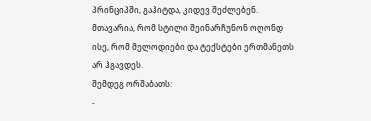პრინციპში, გაჰიტდა, კიდევ შეძლებენ. მთავარია, რომ სტილი შეინარჩუნონ ოღონდ ისე, რომ მელოდიები და ტექსტები ერთმანეთს არ ჰგავდეს.
შემდეგ ორშაბათს:
-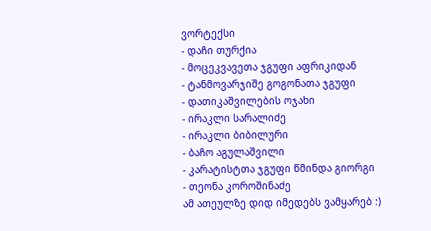ვორტექსი
- დაჩი თურქია
- მოცეკვავეთა ჯგუფი აფრიკიდან
- ტანმოვარჯიშე გოგონათა ჯგუფი
- დათიკაშვილების ოჯახი
- ირაკლი სარალიძე
- ირაკლი ბიბილური
- ბაჩო აგულაშვილი
- კარატისტთა ჯგუფი წმინდა გიორგი
- თეონა კოროშინაძე
ამ ათეულზე დიდ იმედებს ვამყარებ :)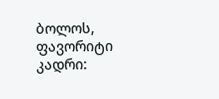ბოლოს, ფავორიტი კადრი: